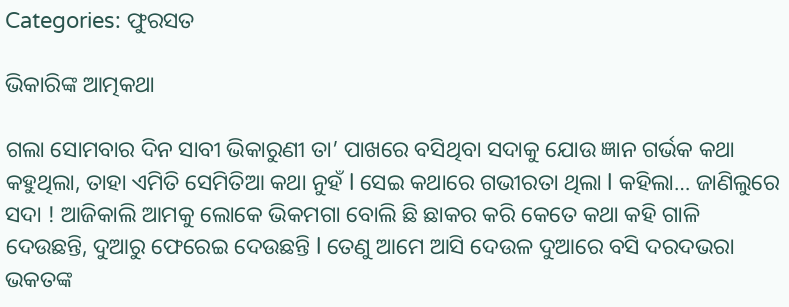Categories: ଫୁରସତ

ଭିକାରିଙ୍କ ଆତ୍ମକଥା

ଗଲା ସୋମବାର ଦିନ ସାବୀ ଭିକାରୁଣୀ ତା’ ପାଖରେ ବସିଥିବା ସଦାକୁ ଯୋଉ ଜ୍ଞାନ ଗର୍ଭକ କଥା କହୁଥିଲା, ତାହା ଏମିତି ସେମିତିଆ କଥା ନୁହଁ l ସେଇ କଥାରେ ଗଭୀରତା ଥିଲା l କହିଲା… ଜାଣିଲୁରେ ସଦା ! ଆଜିକାଲି ଆମକୁ ଲୋକେ ଭିକମଗା ବୋଲି ଛି ଛାକର କରି କେତେ କଥା କହି ଗାଳି ଦେଉଛନ୍ତି, ଦୁଆରୁ ଫେରେଇ ଦେଉଛନ୍ତି l ତେଣୁ ଆମେ ଆସି ଦେଉଳ ଦୁଆରେ ବସି ଦରଦଭରା ଭକତଙ୍କ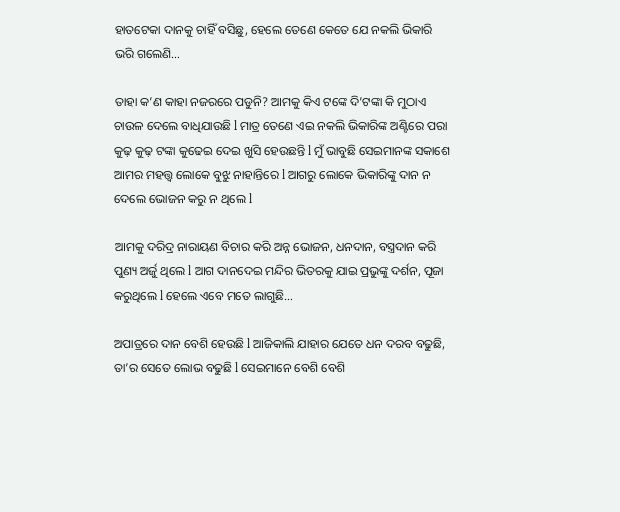ହାତଟେକା ଦାନକୁ ଚାହିଁ ବସିଛୁ, ହେଲେ ତେଣେ କେତେ ଯେ ନକଲି ଭିକାରି ଭରି ଗଲେଣି…

ତାହା କ’ଣ କାହା ନଜରରେ ପଡୁନି? ଆମକୁ କିଏ ଟଙ୍କେ ଦି’ଟଙ୍କା କି ମୁଠାଏ ଚାଉଳ ଦେଲେ ବାଧିଯାଉଛି l ମାତ୍ର ତେଣେ ଏଇ ନକଲି ଭିକାରିଙ୍କ ଅଣ୍ଟିରେ ପରା କୁଢ଼ କୁଢ଼ ଟଙ୍କା କୁଢେଇ ଦେଇ ଖୁସି ହେଉଛନ୍ତି l ମୁଁ ଭାବୁଛି ସେଇମାନଙ୍କ ସକାଶେ ଆମର ମହତ୍ତ୍ୱ ଲୋକେ ବୁଝୁ ନାହାନ୍ତିରେ l ଆଗରୁ ଲୋକେ ଭିକାରିଙ୍କୁ ଦାନ ନ ଦେଲେ ଭୋଜନ କରୁ ନ ଥିଲେ l

ଆମକୁ ଦରିଦ୍ର ନାରାୟଣ ବିଚାର କରି ଅନ୍ନ ଭୋଜନ, ଧନଦାନ, ବସ୍ତ୍ରଦାନ କରି ପୁଣ୍ୟ ଅର୍ଜୁ ଥିଲେ l ଆଗ ଦାନଦେଇ ମନ୍ଦିର ଭିତରକୁ ଯାଇ ପ୍ରଭୁଙ୍କୁ ଦର୍ଶନ, ପୂଜା କରୁଥିଲେ l ହେଲେ ଏବେ ମତେ ଲାଗୁଛି…

ଅପାତ୍ରରେ ଦାନ ବେଶି ହେଉଛି l ଆଜିକାଲି ଯାହାର ଯେତେ ଧନ ଦରବ ବଢୁଛି, ତା’ର ସେତେ ଲୋଭ ବଢୁଛି l ସେଇମାନେ ବେଶି ବେଶି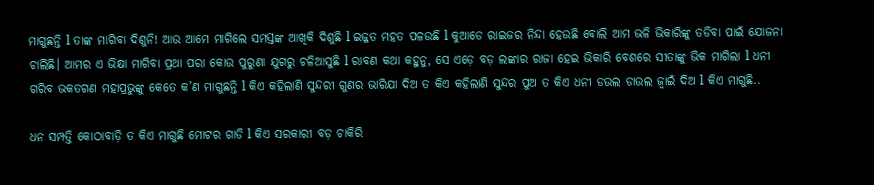ମାଗୁଛନ୍ତି l ତାଙ୍କ ମାଗିବା ଦିଶୁନି! ଆଉ ଆମେ ମାଗିଲେ ସମସ୍ତଙ୍କ ଆଖିକି ଦିଶୁଛି l ଇଜ୍ଜତ ମହତ ପଳଉଛି l କୁଆଡେ ରାଇଜର ନିନ୍ଦା ହେଉଛି ବୋଲି ଆମ ଭଳି ଭିକାରିଙ୍କୁ ତଡିବା ପାଇଁ ଯୋଜନା ଚାଲିଛି। ଆମର ଏ ଭିକ୍ଷା ମାଗିବା ପ୍ରଥା ପରା କୋଉ ପୁରୁଣା ଯୁଗରୁ ଚଳିଆସୁଛି l ରାବଣ କଥା କହୁନୁ, ସେ ଏଡ଼େ ବଡ଼ ଲଙ୍କାର ରାଜା ହେଇ ଭିକାରି ବେଶରେ ସୀତାଙ୍କୁ ଭିକ ମାଗିଲା l ଧନୀ ଗରିବ ଭକତଗଣ ମହାପ୍ରଭୁଙ୍କୁ କେତେ କ’ଣ ମାଗୁଛନ୍ତି l କିଏ କହିଲାଣି ସୁନ୍ଦରୀ ଗୁଣର ଭାରିଯା ଦିଅ ତ କିଏ କହିଲାଣି ସୁନ୍ଦର ପୁଅ ତ କିଏ ଧନୀ ଡଉଲ ଡାଉଲ ଜ୍ୱାଇଁ ଦିଅ l କିଏ ମାଗୁଛି..

ଧନ ସମ୍ପତ୍ତି କୋଠାବାଡ଼ି ତ କିଏ ମାଗୁଛି ମୋଟର ଗାଡି l କିଏ ସରକାରୀ ବଡ଼ ଚାକିରି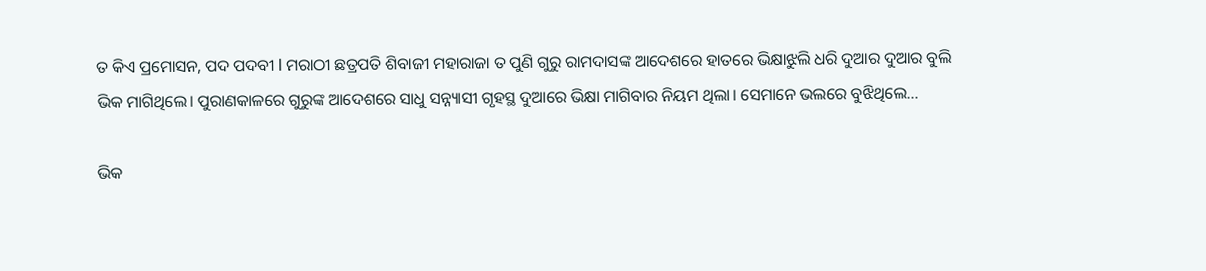ତ କିଏ ପ୍ରମୋସନ, ପଦ ପଦବୀ l ମରାଠୀ ଛତ୍ରପତି ଶିବାଜୀ ମହାରାଜା ତ ପୁଣି ଗୁରୁ ରାମଦାସଙ୍କ ଆଦେଶରେ ହାତରେ ଭିକ୍ଷାଝୁଲି ଧରି ଦୁଆର ଦୁଆର ବୁଲି ଭିକ ମାଗିଥିଲେ। ପୁରାଣକାଳରେ ଗୁରୁଙ୍କ ଆଦେଶରେ ସାଧୁ ସନ୍ନ୍ୟାସୀ ଗୃହସ୍ଥ ଦୁଆରେ ଭିକ୍ଷା ମାଗିବାର ନିୟମ ଥିଲା। ସେମାନେ ଭଲରେ ବୁଝିଥିଲେ…

ଭିକ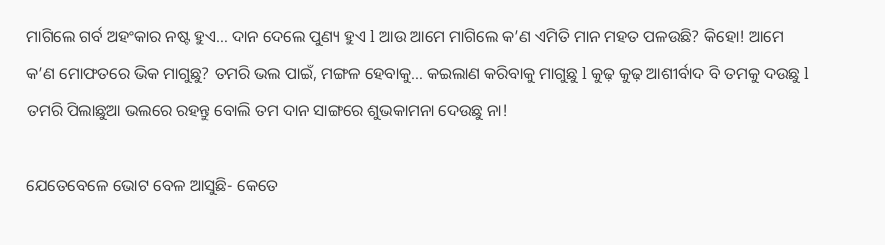ମାଗିଲେ ଗର୍ବ ଅହଂକାର ନଷ୍ଟ ହୁଏ… ଦାନ ଦେଲେ ପୁଣ୍ୟ ହୁଏ l ଆଉ ଆମେ ମାଗିଲେ କ’ଣ ଏମିତି ମାନ ମହତ ପଳଉଛି? କିହୋ! ଆମେ କ’ଣ ମୋଫତରେ ଭିକ ମାଗୁଛୁ? ତମରି ଭଲ ପାଇଁ, ମଙ୍ଗଳ ହେବାକୁ… କଇଲାଣ କରିବାକୁ ମାଗୁଛୁ l କୁଢ଼ କୁଢ଼ ଆଶୀର୍ବାଦ ବି ତମକୁ ଦଉଛୁ l ତମରି ପିଲାଛୁଆ ଭଲରେ ରହନ୍ତୁ ବୋଲି ତମ ଦାନ ସାଙ୍ଗରେ ଶୁଭକାମନା ଦେଉଛୁ ନା!

ଯେତେବେଳେ ଭୋଟ ବେଳ ଆସୁଛି- କେତେ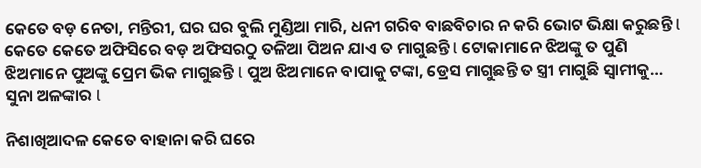କେତେ ବଡ଼ ନେତା, ମନ୍ତିରୀ, ଘର ଘର ବୁଲି ମୁଣ୍ଡିଆ ମାରି, ଧନୀ ଗରିବ ବାଛବିଚାର ନ କରି ଭୋଟ ଭିକ୍ଷା କରୁଛନ୍ତି l କେତେ କେତେ ଅଫିସିରେ ବଡ଼ ଅଫିସରଠୁ ତଳିଆ ପିଅନ ଯାଏ ତ ମାଗୁଛନ୍ତି l ଟୋକାମାନେ ଝିଅଙ୍କୁ ତ ପୁଣି ଝିଅମାନେ ପୁଅଙ୍କୁ ପ୍ରେମ ଭିକ ମାଗୁଛନ୍ତି l ପୁଅ ଝିଅମାନେ ବାପାକୁ ଟଙ୍କା, ଡ୍ରେସ ମାଗୁଛନ୍ତି ତ ସ୍ତ୍ରୀ ମାଗୁଛି ସ୍ବାମୀକୁ… ସୁନା ଅଳଙ୍କାର l

ନିଶାଖିଆଦଳ କେତେ ବାହାନା କରି ଘରେ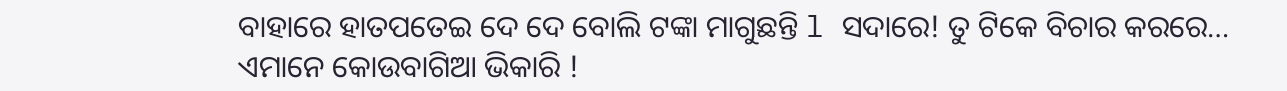ବାହାରେ ହାତପତେଇ ଦେ ଦେ ବୋଲି ଟଙ୍କା ମାଗୁଛନ୍ତି l ସଦାରେ! ତୁ ଟିକେ ବିଚାର କରରେ… ଏମାନେ କୋଉବାଗିଆ ଭିକାରି !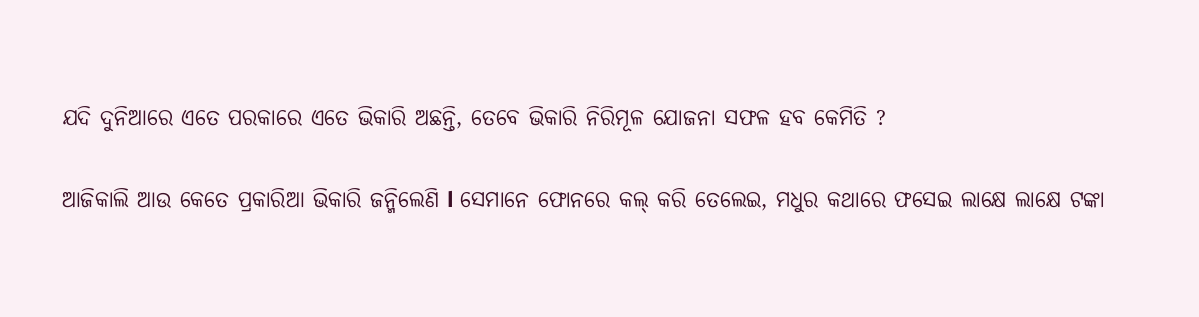ଯଦି ଦୁନିଆରେ ଏତେ ପରକାରେ ଏତେ ଭିକାରି ଅଛନ୍ତି, ତେବେ ଭିକାରି ନିରିମୂଳ ଯୋଜନା ସଫଳ ହବ କେମିତି ?

ଆଜିକାଲି ଆଉ କେତେ ପ୍ରକାରିଆ ଭିକାରି ଜନ୍ମିଲେଣି l ସେମାନେ ଫୋନରେ କଲ୍‌ କରି ତେଲେଇ, ମଧୁର କଥାରେ ଫସେଇ ଲାକ୍ଷେ ଲାକ୍ଷେ ଟଙ୍କା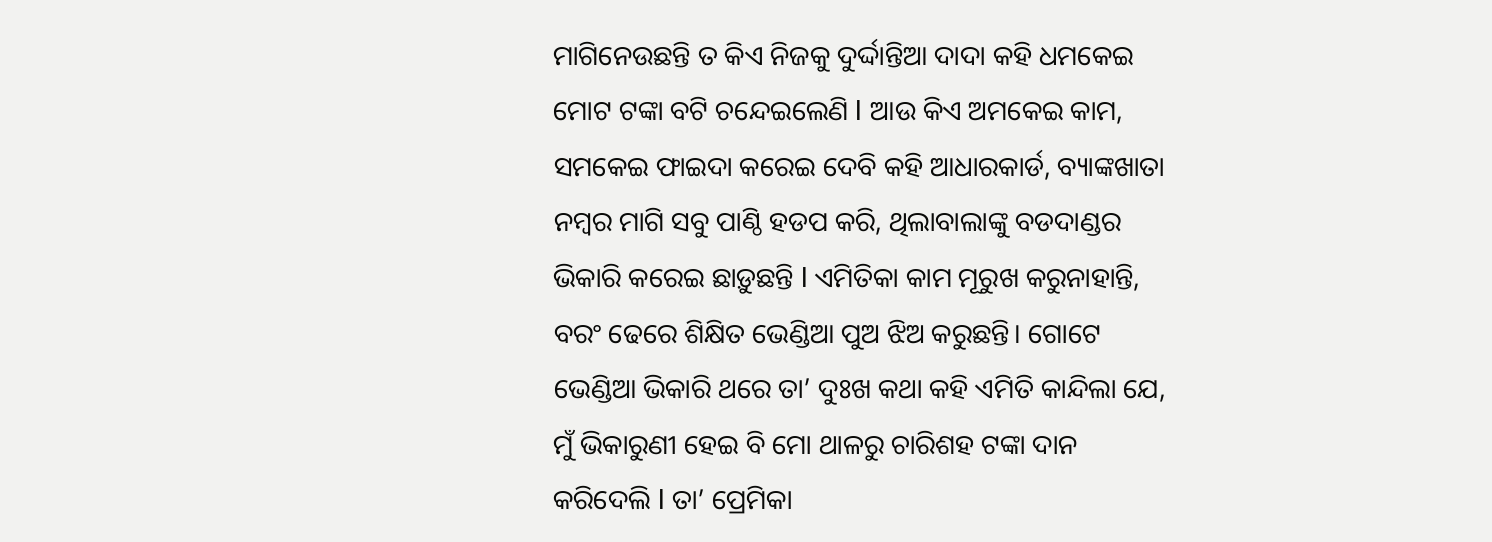ମାଗିନେଉଛନ୍ତି ତ କିଏ ନିଜକୁ ଦୁର୍ଦ୍ଦାନ୍ତିଆ ଦାଦା କହି ଧମକେଇ ମୋଟ ଟଙ୍କା ବଟି ଚନ୍ଦେଇଲେଣି l ଆଉ କିଏ ଅମକେଇ କାମ, ସମକେଇ ଫାଇଦା କରେଇ ଦେବି କହି ଆଧାରକାର୍ଡ, ବ୍ୟାଙ୍କଖାତା ନମ୍ବର ମାଗି ସବୁ ପାଣ୍ଠି ହଡପ କରି, ଥିଲାବାଲାଙ୍କୁ ବଡଦାଣ୍ଡର ଭିକାରି କରେଇ ଛାଡ଼ୁଛନ୍ତି l ଏମିତିକା କାମ ମୂରୁଖ କରୁନାହାନ୍ତି, ବରଂ ଢେରେ ଶିକ୍ଷିତ ଭେଣ୍ଡିଆ ପୁଅ ଝିଅ କରୁଛନ୍ତି। ଗୋଟେ ଭେଣ୍ଡିଆ ଭିକାରି ଥରେ ତା’ ଦୁଃଖ କଥା କହି ଏମିତି କାନ୍ଦିଲା ଯେ, ମୁଁ ଭିକାରୁଣୀ ହେଇ ବି ମୋ ଥାଳରୁ ଚାରିଶହ ଟଙ୍କା ଦାନ କରିଦେଲି l ତା’ ପ୍ରେମିକା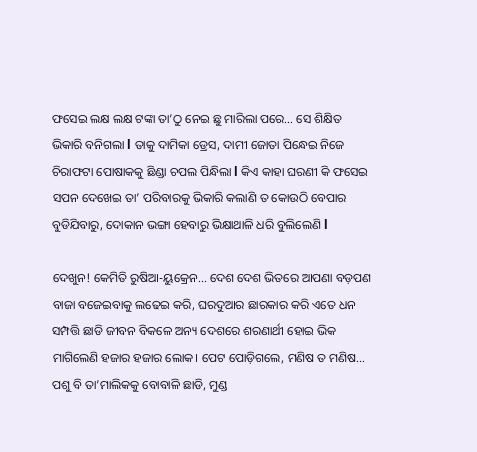ଫସେଇ ଲକ୍ଷ ଲକ୍ଷ ଟଙ୍କା ତା’ଠୁ ନେଇ ଛୁ ମାରିଲା ପରେ… ସେ ଶିକ୍ଷିତ ଭିକାରି ବନିଗଲା l ତାକୁ ଦାମିକା ଡ୍ରେସ, ଦାମୀ ଜୋତା ପିନ୍ଧେଇ ନିଜେ ଚିରାଫଟା ପୋଷାକକୁ ଛିଣ୍ଡା ଚପଲ ପିନ୍ଧିଲା l କିଏ କାହା ଘରଣୀ କି ଫସେଇ ସପନ ଦେଖେଇ ତା’ ପରିବାରକୁ ଭିକାରି କଲାଣି ତ କୋଉଠି ବେପାର ବୁଡିଯିବାରୁ, ଦୋକାନ ଭଙ୍ଗା ହେବାରୁ ଭିକ୍ଷାଥାଳି ଧରି ବୁଲିଲେଣି l

ଦେଖୁନ! କେମିତି ରୁଷିଆ-ୟୁକ୍ରେନ… ଦେଶ ଦେଶ ଭିତରେ ଆପଣା ବଡ଼ପଣ ବାଜା ବଜେଇବାକୁ ଲଢେଇ କରି, ଘରଦୁଆର ଛାରକାର କରି ଏତେ ଧନ ସମ୍ପତ୍ତି ଛାଡି ଜୀବନ ବିକଳେ ଅନ୍ୟ ଦେଶରେ ଶରଣାର୍ଥୀ ହୋଇ ଭିକ ମାଗିଲେଣି ହଜାର ହଜାର ଲୋକ। ପେଟ ପୋଡ଼ିଗଲେ, ମଣିଷ ତ ମଣିଷ… ପଶୁ ବି ତା’ମାଲିକକୁ ବୋବାଳି ଛାଡି, ମୁଣ୍ଡ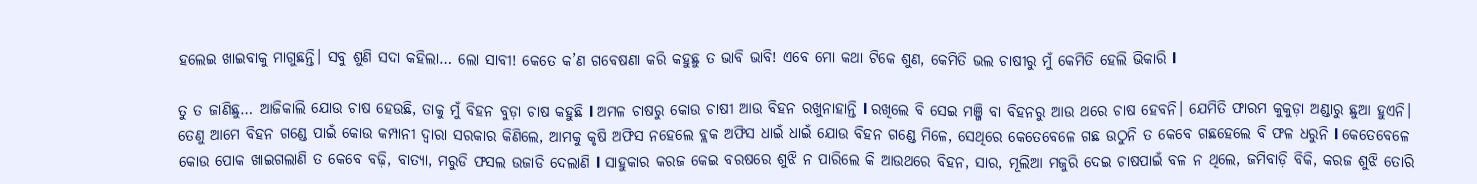ହଲେଇ ଖାଇବାକୁ ମାଗୁଛନ୍ତି। ସବୁ ଶୁଣି ସଦା କହିଲା… ଲୋ ସାବୀ! କେତେ କ’ଣ ଗବେଷଣା କରି କହୁଛୁ ତ ଭାବି ଭାବି! ଏବେ ମୋ କଥା ଟିକେ ଶୁଣ, କେମିତି ଭଲ ଚାଷୀରୁ ମୁଁ କେମିତି ହେଲି ଭିକାରି l

ତୁ ତ ଜାଣିଛୁ… ଆଜିକାଲି ଯୋଉ ଚାଷ ହେଉଛି, ତାକୁ ମୁଁ ବିହନ ବୁଡ଼ା ଚାଷ କହୁଛି l ଅମଳ ଚାଷରୁ କୋଉ ଚାଷୀ ଆଉ ବିହନ ରଖୁନାହାନ୍ତି l ରଖିଲେ ବି ସେଇ ମଞ୍ଜି ବା ବିହନରୁ ଆଉ ଥରେ ଚାଷ ହେବନି। ଯେମିତି ଫାରମ କୁକୁଡ଼ା ଅଣ୍ଡାରୁ ଛୁଆ ହୁଏନି। ତେଣୁ ଆମେ ବିହନ ଗଣ୍ଡେ ପାଇଁ କୋଉ କମ୍ପାନୀ ଦ୍ୱାରା ସରକାର କିଣିଲେ, ଆମକୁ କୃଷି ଅଫିସ ନହେଲେ ବ୍ଲକ ଅଫିସ ଧାଇଁ ଧାଇଁ ଯୋଉ ବିହନ ଗଣ୍ଡେ ମିଳେ, ସେଥିରେ କେତେବେଳେ ଗଛ ଉଠୁନି ତ କେବେ ଗଛହେଲେ ବି ଫଳ ଧରୁନି l କେତେବେଳେ କୋଉ ପୋକ ଖାଇଗଲାଣି ତ କେବେ ବଢ଼ି, ବାତ୍ୟା, ମରୁଡି ଫସଲ ଉଜାଡି ଦେଲାଣି l ସାହୁକାର କରଜ କେଇ ବରଷରେ ଶୁଝି ନ ପାରିଲେ କି ଆଉଥରେ ବିହନ, ସାର, ମୂଲିଆ ମଜୁରି ଦେଇ ଚାଷପାଇଁ ବଳ ନ ଥିଲେ, ଜମିବାଡ଼ି ବିକି, କରଜ ଶୁଝି ତୋରି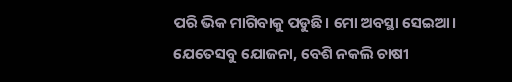ପରି ଭିକ ମାଗିବାକୁ ପଡୁଛି। ମୋ ଅବସ୍ଥା ସେଇଆ। ଯେତେସବୁ ଯୋଜନା, ବେଶି ନକଲି ଚାଷୀ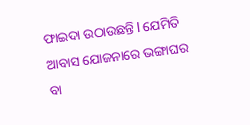ଫାଇଦା ଉଠାଉଛନ୍ତି l ଯେମିତି ଆବାସ ଯୋଜନାରେ ଭଙ୍ଗାଘର ବା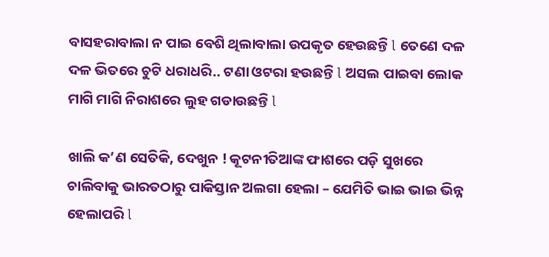ବାସହରାବାଲା ନ ପାଇ ବେଶି ଥିଲାବାଲା ଉପକୃତ ହେଉଛନ୍ତି l ତେଣେ ଦଳ ଦଳ ଭିତରେ ଚୁଟି ଧରାଧରି.. ଟଣା ଓଟରା ହଉଛନ୍ତି l ଅସଲ ପାଇବା ଲୋକ ମାଗି ମାଗି ନିରାଶରେ ଲୁହ ଗଡାଉଛନ୍ତି l

ଖାଲି କ’ଣ ସେତିକି, ଦେଖୁନ ! କୂଟନୀତିଆଙ୍କ ଫାଶରେ ପଡ଼ି ସୁଖରେ ଚାଲିବାକୁ ଭାରତଠାରୁ ପାକିସ୍ତାନ ଅଲଗା ହେଲା – ଯେମିତି ଭାଇ ଭାଇ ଭିନ୍ନ ହେଲାପରି l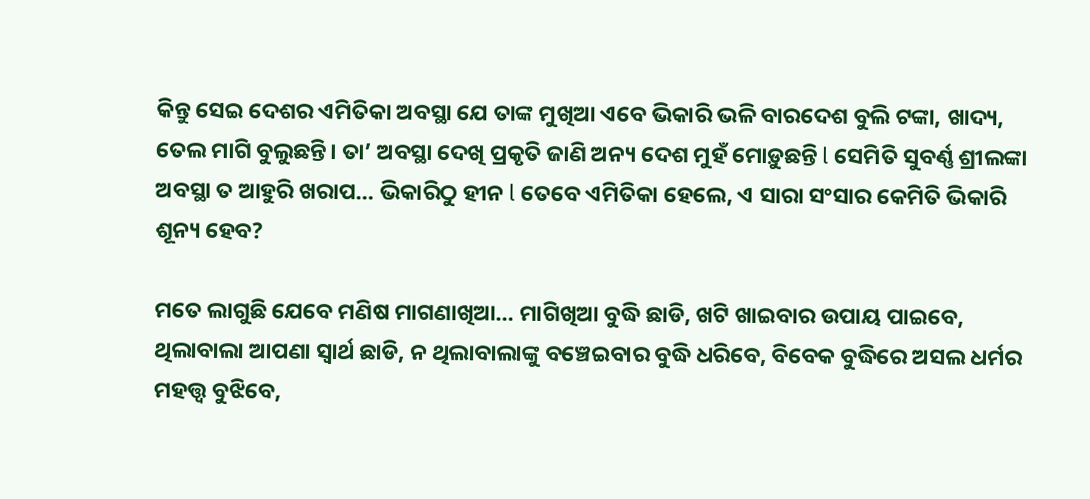କିନ୍ତୁ ସେଇ ଦେଶର ଏମିତିକା ଅବସ୍ଥା ଯେ ତାଙ୍କ ମୁଖିଆ ଏବେ ଭିକାରି ଭଳି ବାରଦେଶ ବୁଲି ଟଙ୍କା, ଖାଦ୍ୟ, ତେଲ ମାଗି ବୁଲୁଛନ୍ତି। ତା’ ଅବସ୍ଥା ଦେଖି ପ୍ରକୃତି ଜାଣି ଅନ୍ୟ ଦେଶ ମୁହଁ ମୋଡ଼ୁଛନ୍ତି l ସେମିତି ସୁବର୍ଣ୍ଣ ଶ୍ରୀଲଙ୍କା ଅବସ୍ଥା ତ ଆହୁରି ଖରାପ… ଭିକାରିଠୁ ହୀନ l ତେବେ ଏମିତିକା ହେଲେ, ଏ ସାରା ସଂସାର କେମିତି ଭିକାରି ଶୂନ୍ୟ ହେବ?

ମତେ ଲାଗୁଛି ଯେବେ ମଣିଷ ମାଗଣାଖିଆ… ମାଗିଖିଆ ବୁଦ୍ଧି ଛାଡି, ଖଟି ଖାଇବାର ଉପାୟ ପାଇବେ, ଥିଲାବାଲା ଆପଣା ସ୍ବାର୍ଥ ଛାଡି, ନ ଥିଲାବାଲାଙ୍କୁ ବଞ୍ଚେଇବାର ବୁଦ୍ଧି ଧରିବେ, ବିବେକ ବୁଦ୍ଧିରେ ଅସଲ ଧର୍ମର ମହତ୍ତ୍ୱ ବୁଝିବେ,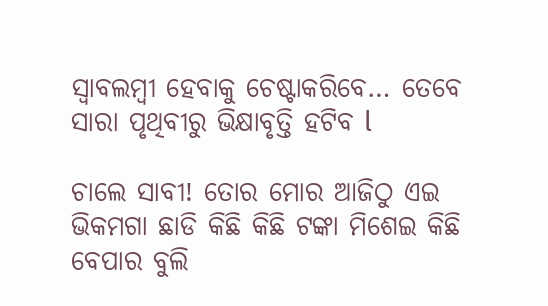ସ୍ବାବଲମ୍ବୀ ହେବାକୁ ଚେଷ୍ଟାକରିବେ… ତେବେ ସାରା ପୃଥିବୀରୁ ଭିକ୍ଷାବୃତ୍ତି ହଟିବ l

ଚାଲେ ସାବୀ! ତୋର ମୋର ଆଜିଠୁ ଏଇ ଭିକମଗା ଛାଡି କିଛି କିଛି ଟଙ୍କା ମିଶେଇ କିଛି ବେପାର ବୁଲି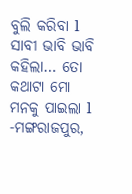ବୁଲି କରିବା l ସାବୀ ଭାବି ଭାବି କହିଲା… ତୋ କଥାଟା ମୋ ମନକୁ ପାଇଲା l -ମଙ୍ଗରାଜପୁର,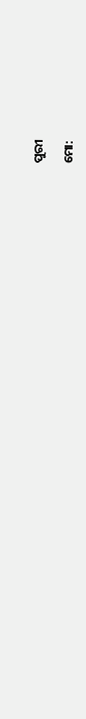ପୁରୀ

ମୋ: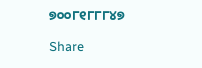୭୦୦୮୧୮୮୮୪୭

Share